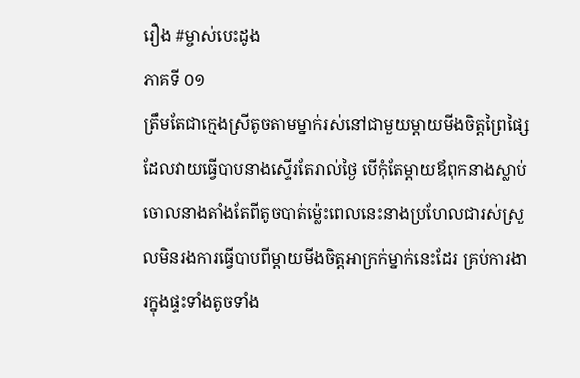រឿង #ម្ចាស់បេះដូង
ភាគទី ០១
ត្រឹមតែជាក្មេងស្រីតូចតាមម្នាក់រស់នៅជាមួយម្តាយមីងចិត្តព្រៃផ្សៃដែលវាយធ្វើបាបនាងស្ទើរតែរាល់ថ្ងៃ បើកុំតែម្តាយឪពុកនាងស្លាប់ចោលនាងតាំងតែពីតូចបាត់ម្ល៉េះពេលនេះនាងប្រហែលជារស់ស្រួលមិនរងការធ្វើបាបពីម្តាយមីងចិត្តអាក្រក់ម្នាក់នេះដែរ គ្រប់ការងារក្នុងផ្ទះទាំងតូចទាំង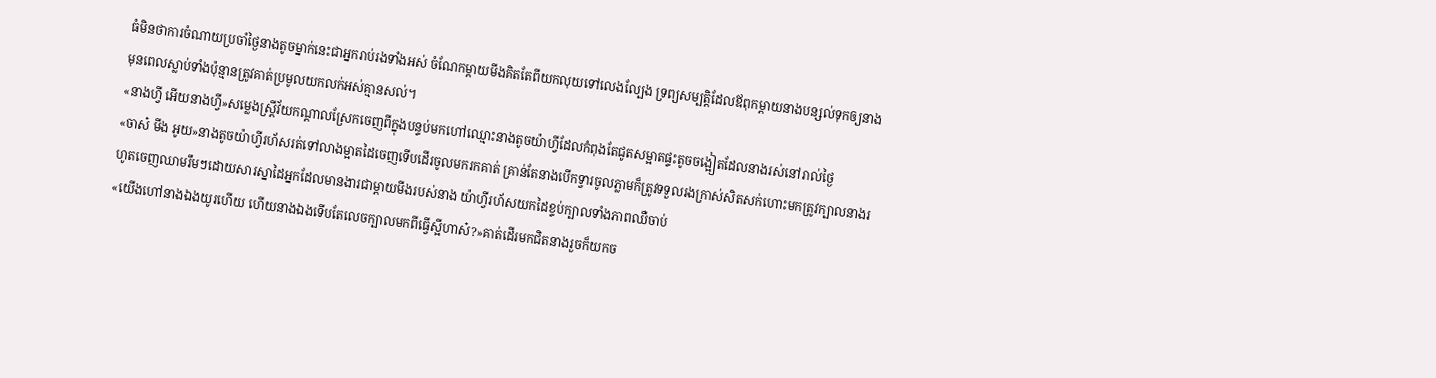ធំមិនថាការចំណាយប្រចាំថ្ងៃនាងតូចម្នាក់នេះជាអ្នករាប់រងទាំងអស់ ចំណែកម្តាយមីងគិតតែពីយកលុយទៅលេងល្បែង ទ្រព្យសម្បត្តិដែលឪពុកម្តាយនាងបន្សល់ទុកឲ្យនាងមុនពេលស្លាប់ទាំងប៉ុន្មានត្រូវគាត់ប្រមូលយកលក់អស់គ្មានសល់។
«នាងហ្វី អើយនាងហ្វី»សម្លេងស្រ្តីវ័យកណ្តាលស្រែកចេញពីក្នុងបន្ទប់មកហៅឈ្មោះនាងតូចយ៉ាហ្វីដែលកំពុងតែជូតសម្អាតផ្ទះតូចចង្អៀតដែលនាងរស់នៅរាល់ថ្ងៃ
«ចាស៎ មីង អូយ»នាងតូចយ៉ាហ្វីរហ័សរត់ទៅលាងម្អាតដៃចេញទើបដើរចូលមករកគាត់ គ្រាន់តែនាងបើកទ្វារចូលភ្លាមក៏ត្រូវទទួលរងក្រាស់សិតសក់ហោះមកត្រូវក្បាលនាងរហូតចេញឈាមរឹមៗដោយសារស្នាដៃអ្នកដែលមានងារជាម្តាយមីងរបស់នាង យ៉ាហ្វីរហ័សយកដៃខ្ទប់ក្បាលទាំងភាពឈឺចាប់
«យើងហៅនាងឯងយូរហើយ ហើយនាងឯងទើបតែលេចក្បាលមកពីធ្វើស្អីហាស៎?»គាត់ដើរមកជិតនាងរួចក៏យកច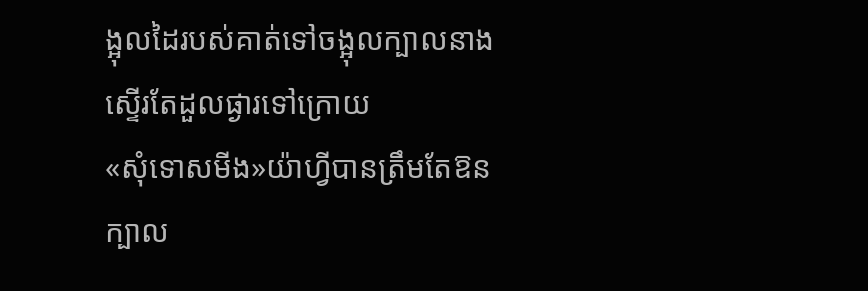ង្អុលដៃរបស់គាត់ទៅចង្អុលក្បាលនាងស្ទើរតែដួលផ្ងារទៅក្រោយ
«សុំទោសមីង»យ៉ាហ្វីបានត្រឹមតែឱនក្បាល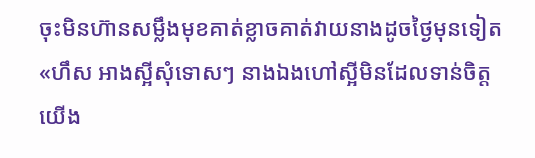ចុះមិនហ៊ានសម្លឹងមុខគាត់ខ្លាចគាត់វាយនាងដូចថ្ងៃមុនទៀត
«ហឹស អាងស្អីសុំទោសៗ នាងឯងហៅស្អីមិនដែលទាន់ចិត្តយើង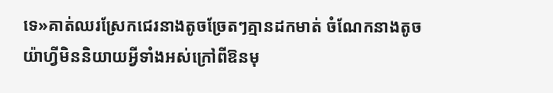ទេ»គាត់ឈរស្រែកជេរនាងតូចច្រែតៗគ្មានដកមាត់ ចំណែកនាងតូចយ៉ាហ្វីមិននិយាយអ្វីទាំងអស់ក្រៅពីឱនមុ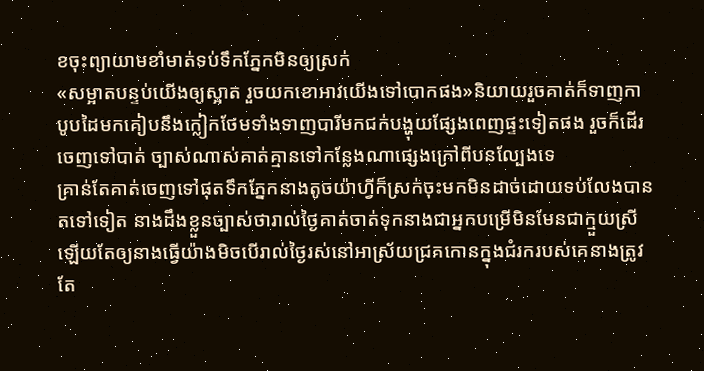ខចុះព្យាយាមខាំមាត់ទប់ទឹកភ្នែកមិនឲ្យស្រក់
«សម្អាតបន្ទប់យើងឲ្យស្អាត រួចយកខោអាវយើងទៅបោកផង»និយាយរួចគាត់ក៏ទាញកាបូបដៃមកគៀបនឹងក្លៀកថែមទាំងទាញបារីមកជក់បង្ហុយផ្សែងពេញផ្ទះទៀតផង រួចក៏ដើរចេញទៅបាត់ ច្បាស់ណាស់គាត់គ្មានទៅកន្លែងណាផ្សេងក្រៅពីបនល្បែងទេ
គ្រាន់តែគាត់ចេញទៅផុតទឹកភ្នែកនាងតូចយ៉ាហ្វីក៏ស្រក់ចុះមកមិនដាច់ដោយទប់លែងបានតទៅទៀត នាងដឹងខ្លួនច្បាស់ថារាល់ថ្ងៃគាត់ចាត់ទុកនាងជាអ្នកបម្រើមិនមែនជាក្មួយស្រីឡើយតែឲ្យនាងធ្វើយ៉ាងមិចបើរាល់ថ្ងៃរស់នៅអាស្រ័យជ្រគកោនក្នុងជំរករបស់គេនាងត្រូវតែ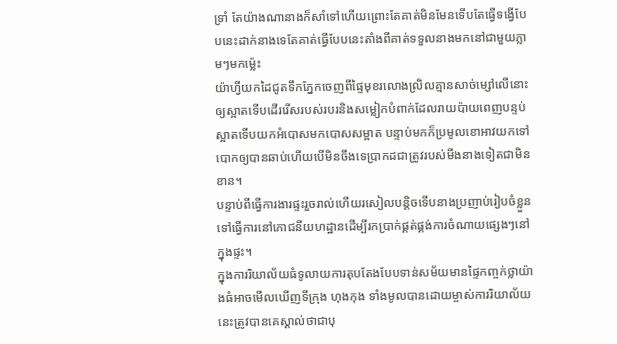ទ្រាំ តែយ៉ាងណានាងក៏សាំទៅហើយព្រោះតែគាត់មិនមែនទើបតែធ្វើទង្វើបែបនេះដាក់នាងទេតែគាត់ធ្វើបែបនេះតាំងពីគាត់ទទួលនាងមកនៅជាមួយភ្លាមៗមកម្ល៉េះ
យ៉ាហ្វីយកដៃជូតទឹកភ្នែកចេញពីផ្ទៃមុខរលោងល្រិលគ្មានសាច់ម្សៅលើនោះឲ្យស្អាតទើបដើររើសរបស់របរនិងសម្លៀកបំពាក់ដែលរាយប៉ាយពេញបន្ទប់ស្អាតទើបយកអំបោសមកបោសសម្អាត បន្ទាប់មកក៏ប្រមូលខោអាវយកទៅបោកឲ្យបានឆាប់ហើយបើមិនចឹងទេប្រាកដជាត្រូវរបស់មីងនាងទៀតជាមិនខាន។
បន្ទាប់ពីធ្វើការងារផ្ទះរួចរាល់ហើយរសៀលបន្តិចទើបនាងប្រញាប់រៀបចំខ្លួនទៅធ្វើការនៅភោជនីយហដ្ឋានដើម្បីរកប្រាក់ផ្គត់ផ្គង់ការចំណាយផ្សេងៗនៅក្នុងផ្ទះ។
ក្នុងការរិយាល័យធំទូលាយការតុបតែងបែបទាន់សម័យមានផ្ទៃកញ្ចក់ថ្លាយ៉ាងធំអាចមើលឃើញទីក្រុង ហុងកុង ទាំងមូលបានដោយម្ចាស់ការរិយាល័យនេះត្រូវបានគេស្គាល់ថាជាបុ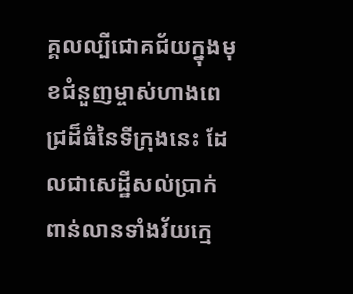គ្គលល្បីជោគជ័យក្នុងមុខជំនួញម្ចាស់ហាងពេជ្រដ៏ធំនៃទីក្រុងនេះ ដែលជាសេដ្ឋីសល់ប្រាក់ពាន់លានទាំងវ័យក្មេ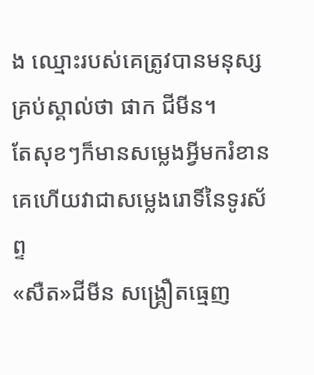ង ឈ្មេាះរបស់គេត្រូវបានមនុស្សគ្រប់ស្គាល់ថា ផាក ជីមីន។
តែសុខៗក៏មានសម្លេងអ្វីមករំខានគេហើយវាជាសម្លេងរោទិ៍នៃទូរស័ព្ទ
«សឺត»ជីមីន សង្រ្គឿតធ្មេញ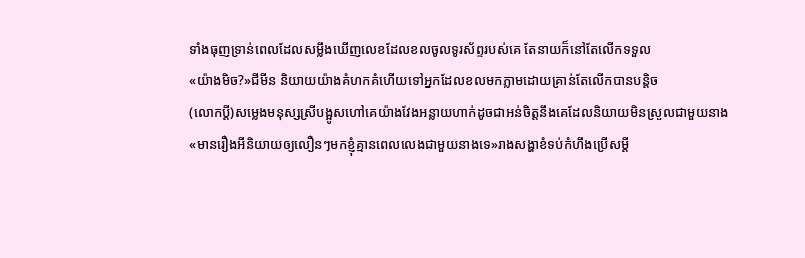ទាំងធុញទ្រាន់ពេលដែលសម្លឹងឃើញលេខដែលខលចូលទូរស័ព្ទរបស់គេ តែនាយក៏នៅតែលើកទទួល
«យ៉ាងមិច?»ជីមីន និយាយយ៉ាងគំហកគំហើយទៅអ្នកដែលខលមកភ្លាមដោយគ្រាន់តែលើកបានបន្តិច
(លោកប្តី)សម្លេងមនុស្សស្រីបង្អូសហៅគេយ៉ាងវែងអន្លាយហាក់ដូចជាអន់ចិត្តនឹងគេដែលនិយាយមិនស្រួលជាមួយនាង
«មានរឿងអីនិយាយឲ្យលឿនៗមកខ្ញំុគ្មានពេលលេងជាមួយនាងទេ»រាងសង្ហាខំទប់កំហឹងប្រើសម្តី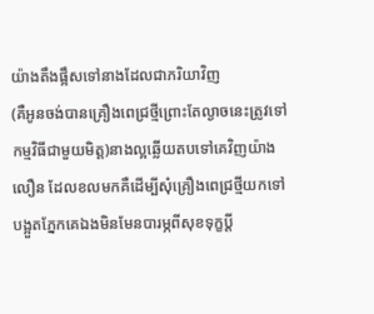យ៉ាងតឹងផ្អឹសទៅនាងដែលជាភរិយាវិញ
(គឺអូនចង់បានគ្រឿងពេជ្រថ្មីព្រេាះតែល្ងាចនេះត្រូវទៅកម្មវិធីជាមួយមិត្ត)នាងល្អឆ្លើយតបទៅគេវិញយ៉ាងលឿន ដែលខលមកគឺដើម្បីសុំគ្រឿងពេជ្រថ្មីយកទៅបង្អួតភ្នែកគេឯងមិនមែនបារម្ភពីសុខទុក្ខប្តី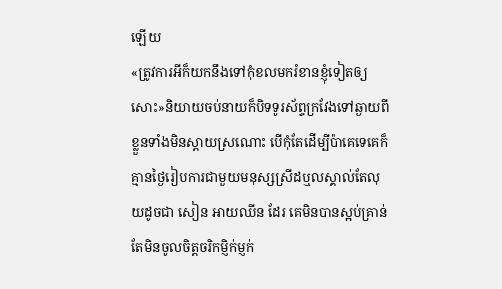ឡើយ
«ត្រូវការអីក៏យកនឹងទៅកំុខលមករំខានខ្ញំុទៀតឲ្យសេាះ»និយាយចប់នាយក៏បិទទូរស័ព្ទក្រវែងទៅឆ្ងាយពីខ្លួនទាំងមិនស្តាយស្រណេាះ បើកំុតែដើម្បីប៉ាគេទេគេក៏គ្មានថ្ងៃរៀបការជាមួយមនុស្សស្រីដឬលស្គាល់តែលុយដូចជា សៀន អាយឈីន ដែរ គេមិនបានស្អប់គ្រាន់តែមិនចូលចិត្តចរិកម្ញិក់ម្ញក់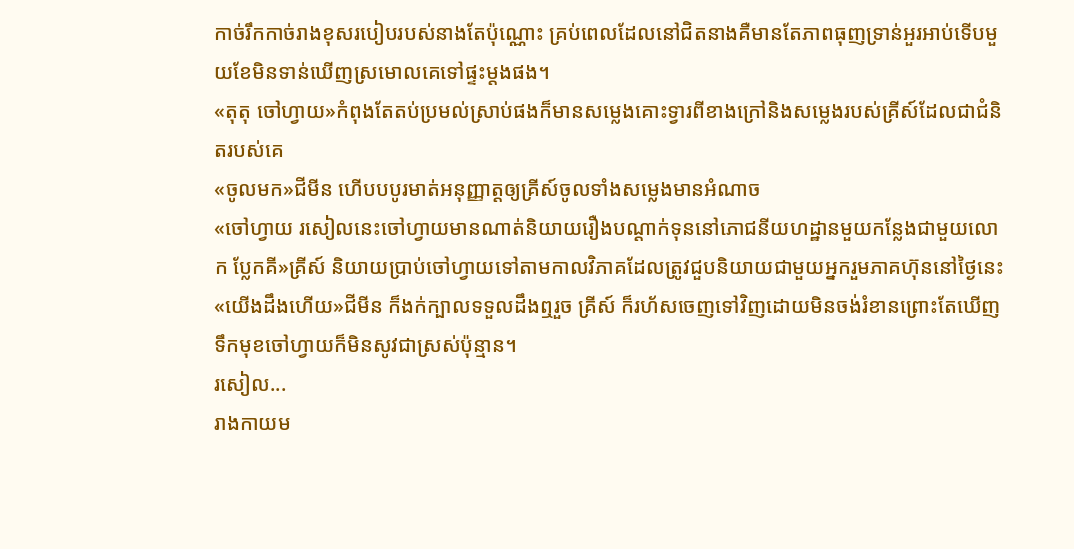កាច់រឹកកាច់រាងខុសរបៀបរបស់នាងតែប៉ុណ្ណេាះ គ្រប់ពេលដែលនៅជិតនាងគឺមានតែភាពធុញទ្រាន់អួរអាប់ទើបមួយខែមិនទាន់ឃើញស្រមោលគេទៅផ្ទះម្តងផង។
«តុតុ ចៅហ្វាយ»កំពុងតែតប់ប្រមល់ស្រាប់ផងក៏មានសម្លេងគេាះទ្វារពីខាងក្រៅនិងសម្លេងរបស់គ្រីស៍ដែលជាជំនិតរបស់គេ
«ចូលមក»ជីមីន ហើបបបូរមាត់អនុញ្ញាត្តឲ្យគ្រីស៍ចូលទាំងសម្លេងមានអំណាច
«ចៅហ្វាយ រសៀលនេះចៅហ្វាយមានណាត់និយាយរឿងបណ្តាក់ទុននៅភោជនីយហដ្ឋានមួយកន្លែងជាមួយលោក ប្លែកគី»គ្រីស៍ និយាយប្រាប់ចៅហ្វាយទៅតាមកាលវិភាគដែលត្រូវជួបនិយាយជាមួយអ្នករួមភាគហ៊ុននៅថ្ងៃនេះ
«យើងដឹងហើយ»ជីមីន ក៏ងក់ក្បាលទទួលដឹងឮរួច គ្រីស៍ ក៏រហ័សចេញទៅវិញដោយមិនចង់រំខានព្រេាះតែឃើញទឹកមុខចៅហ្វាយក៏មិនសូវជាស្រស់ប៉ុន្មាន។
រសៀល...
រាងកាយម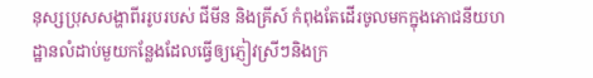នុស្សប្រុសសង្ហាពីររូបរបស់ ជីមីន និងគ្រីស៍ កំពុងតែដើរចូលមកក្នុងភោជនីយហដ្ឋានលំដាប់មួយកន្លែងដែលធ្វើឲ្យភ្ញៀវស្រីៗនិងក្រ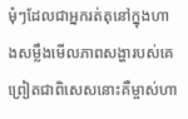មំុៗដែលជាអ្នករត់តុនៅក្នុងហាងសម្លឹងមើលភាពសង្ហារបស់គេព្រៀតជាពិសេសនេាះគឺម្ចាស់ហា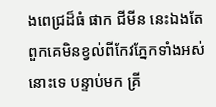ងពេជ្រដ៏ធំ ផាក ជីមីន នេះឯងតែពួកគេមិនខ្វល់ពីកែវភ្នែកទាំងអស់នេាះទេ បន្ទាប់មក គ្រី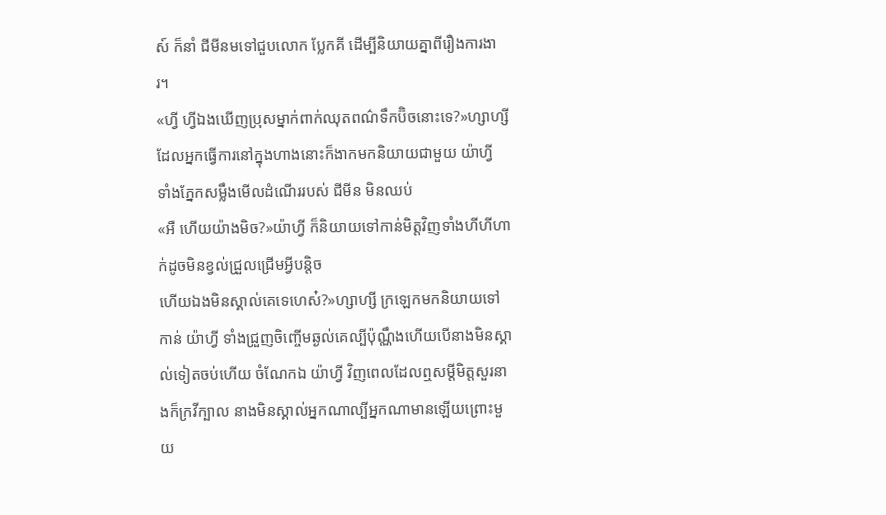ស៍ ក៏នាំ ជីមីនមទៅជួបលោក ប្លែកគី ដើម្បីនិយាយគ្នាពីរឿងការងារ។
«ហ្វី ហ្វីឯងឃើញប្រុសម្នាក់ពាក់ឈុតពណ៌ទឹកប៊ិចនេាះទេ?»ហ្សាហ្សី ដែលអ្នកធ្វើការនៅក្នុងហាងនេាះក៏ងាកមកនិយាយជាមួយ យ៉ាហ្វី ទាំងភ្នែកសម្លឹងមើលដំណើររបស់ ជីមីន មិនឈប់
«អឺ ហើយយ៉ាងមិច?»យ៉ាហ្វី ក៏និយាយទៅកាន់មិត្តវិញទាំងហីហីហាក់ដូចមិនខ្វល់ជ្រួលជ្រើមអ្វីបន្តិច
ហើយឯងមិនស្គាល់គេទេហេស៎?»ហ្សាហ្សី ក្រឡេកមកនិយាយទៅកាន់ យ៉ាហ្វី ទាំងជ្រួញចិញ្ចើមឆ្ងល់គេល្បីប៉ុណ្ណឹងហើយបើនាងមិនស្គាល់ទៀតចប់ហើយ ចំណែកឯ យ៉ាហ្វី វិញពេលដែលឮសម្តីមិត្តសួរនាងក៏ក្រវីក្បាល នាងមិនស្គាល់អ្នកណាល្បីអ្នកណាមានឡើយព្រេាះមួយ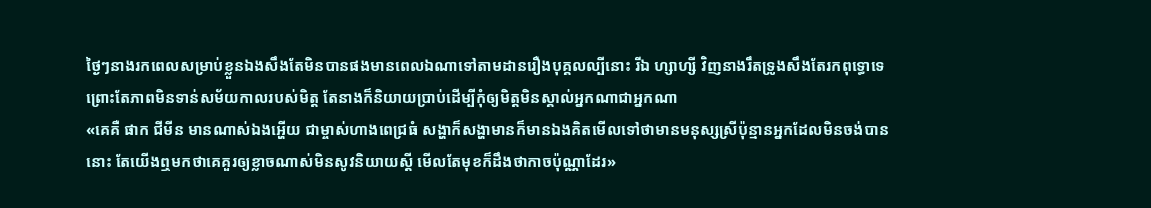ថ្ងៃៗនាងរកពេលសម្រាប់ខ្លួនឯងសឹងតែមិនបានផងមានពេលឯណាទៅតាមដានរឿងបុគ្គលល្បីនេាះ រីឯ ហ្សាហ្សី វិញនាងរឹតទ្រូងសឹងតែរកពុទ្ធោទេព្រេាះតែភាពមិនទាន់សម័យកាលរបស់មិត្ត តែនាងក៏និយាយប្រាប់ដើម្បីកំុឲ្យមិត្តមិនស្គាល់អ្នកណាជាអ្នកណា
«គេគឺ ផាក ជីមីន មានណាស់ឯងអ្ហើយ ជាម្ចាស់ហាងពេជ្រធំ សង្ហាក៏សង្ហាមានក៏មានឯងគិតមើលទៅថាមានមនុស្សស្រីប៉ុន្មានអ្នកដែលមិនចង់បាននេាះ តែយើងឮមកថាគេគួរឲ្យខ្លាចណាស់មិនសូវនិយាយស្តី មើលតែមុខក៏ដឹងថាកាចប៉ុណ្ណាដែរ»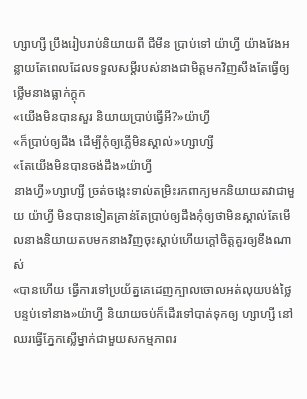ហ្សាហ្សី ប្រឹងរៀបរាប់និយាយពី ជីមីន ប្រាប់ទៅ យ៉ាហ្វី យ៉ាងវែងអន្លាយតែពេលដែលទទួលសម្តីរបស់នាងជាមិត្តមកវិញសឹងតែធ្វើឲ្យថ្លើមនាងធ្លាក់ក្តុក
«យើងមិនបានសួរ និយាយប្រាប់ធ្វើអី?»យ៉ាហ្វី
«ក៏ប្រាប់ឲ្យដឹង ដើម្បីកំុឲ្យភ្លើមិនស្គាល់»ហ្សាហ្សី
«តែយើងមិនបានចង់ដឹង»យ៉ាហ្វី
នាងហ្វី»ហ្សាហ្សី ច្រត់ចង្កេះទាល់តម្រិះរកពាក្យមកនិយាយតវាជាមួយ យ៉ាហ្វី មិនបានទៀតគ្រាន់តែប្រាប់ឲ្យដឹងកំុឲ្យថាមិនស្គាល់តែមើលនាងនិយាយតបមកនាងវិញចុះស្តាប់ហើយក្តៅចិត្តគួរឲ្យខឹងណាស់
«បានហើយ ធ្វើការទៅប្រយ័ត្នគេដេញក្បាលចោលអត់លុយបង់ថ្លៃបន្ទប់ទៅនាង»យ៉ាហ្វី និយាយចប់ក៏ដើរទៅបាត់ទុកឲ្យ ហ្សាហ្សី នៅឈរធ្វើភ្នែកស្លើម្នាក់ជាមួយសកម្មភាពរ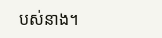បស់នាង។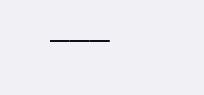———